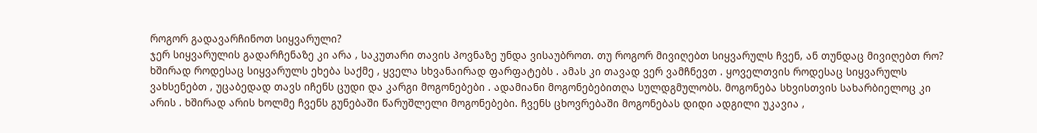როგორ გადავარჩინოთ სიყვარული?
ჯერ სიყვარულის გადარჩენაზე კი არა , საკუთარი თავის პოვნაზე უნდა ვისაუბროთ. თუ როგორ მივიღებთ სიყვარულს ჩვენ, ან თუნდაც მივიღებთ რო? ხშირად როდესაც სიყვარულს ეხება საქმე , ყველა სხვანაირად ფარფატებს . ამას კი თავად ვერ ვამჩნევთ . ყოველთვის როდესაც სიყვარულს ვახსენებთ , უცაბედად თავს იჩენს ცუდი და კარგი მოგონებები . ადამიანი მოგონებებითღა სულდგმულობს. მოგონება სხვისთვის სახარბიელოც კი არის . ხშირად არის ხოლმე ჩვენს გუნებაში წარუშლელი მოგონებები. ჩვენს ცხოვრებაში მოგონებას დიდი ადგილი უკავია ,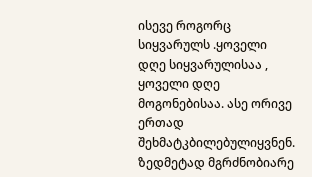ისევე როგორც სიყვარულს .ყოველი დღე სიყვარულისაა , ყოველი დღე მოგონებისაა. ასე ორივე ერთად შეხმატკბილებულიყვნენ. ზედმეტად მგრძნობიარე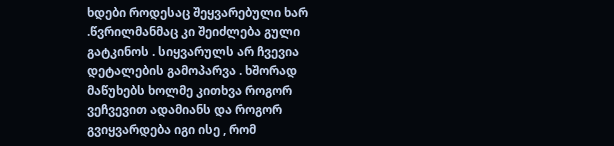ხდები როდესაც შეყვარებული ხარ .წვრილმანმაც კი შეიძლება გული გატკინოს . სიყვარულს არ ჩვევია დეტალების გამოპარვა . ხშორად მაწუხებს ხოლმე კითხვა როგორ ვეჩვევით ადამიანს და როგორ გვიყვარდება იგი ისე , რომ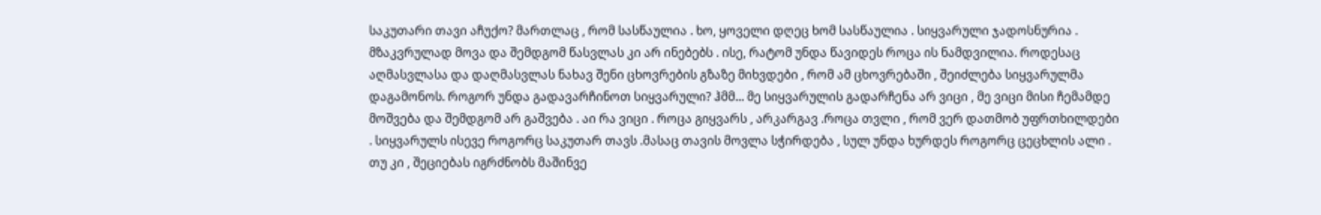საკუთარი თავი აჩუქო? მართლაც , რომ სასწაულია . ხო, ყოველი დღეც ხომ სასწაულია . სიყვარული ჯადოსნურია . მზაკვრულად მოვა და შემდგომ წასვლას კი არ ინებებს . ისე, რატომ უნდა წავიდეს როცა ის ნამდვილია. როდესაც აღმასვლასა და დაღმასვლას ნახავ შენი ცხოვრების გზაზე მიხვდები , რომ ამ ცხოვრებაში , შეიძლება სიყვარულმა დაგამონოს. როგორ უნდა გადავარჩინოთ სიყვარული? ჰმმ... მე სიყვარულის გადარჩენა არ ვიცი , მე ვიცი მისი ჩემამდე მოშვება და შემდგომ არ გაშვება . აი რა ვიცი . როცა გიყვარს , არკარგავ .როცა თვლი , რომ ვერ დათმობ უფრთხილდები . სიყვარულს ისევე როგორც საკუთარ თავს .მასაც თავის მოვლა სჭირდება , სულ უნდა ხურდეს როგორც ცეცხლის ალი . თუ კი , შეციებას იგრძნობს მაშინვე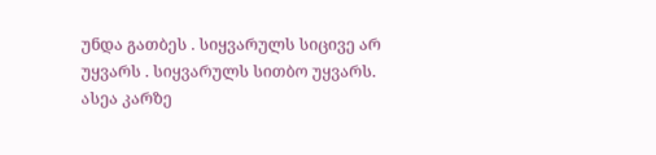უნდა გათბეს . სიყვარულს სიცივე არ უყვარს . სიყვარულს სითბო უყვარს. ასეა კარზე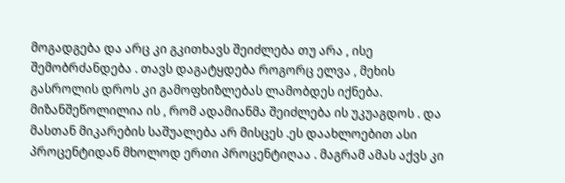მოგადგება და არც კი გკითხავს შეიძლება თუ არა , ისე შემობრძანდება . თავს დაგატყდება როგორც ელვა , მეხის გასროლის დროს კი გამოფხიზლებას ლამობდეს იქნება. მიზანშეწოლილია ის , რომ ადამიანმა შეიძლება ის უკუაგდოს . და მასთან მიკარების საშუალება არ მისცეს .ეს დაახლოებით ასი პროცენტიდან მხოლოდ ერთი პროცენტიღაა . მაგრამ ამას აქვს კი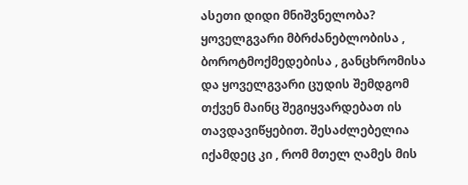ასეთი დიდი მნიშვნელობა? ყოველგვარი მბრძანებლობისა , ბოროტმოქმედებისა , განცხრომისა და ყოველგვარი ცუდის შემდგომ თქვენ მაინც შეგიყვარდებათ ის თავდავიწყებით. შესაძლებელია იქამდეც კი , რომ მთელ ღამეს მის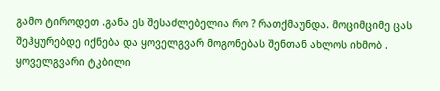გამო ტიროდეთ .განა ეს შესაძლებელია რო ? რათქმაუნდა. მოციმციმე ცას შეჰყურებდე იქნება და ყოველგვარ მოგონებას შენთან ახლოს იხმობ . ყოველგვარი ტკბილი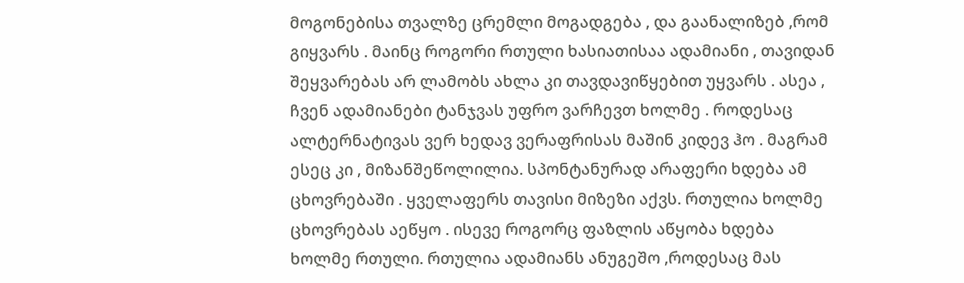მოგონებისა თვალზე ცრემლი მოგადგება , და გაანალიზებ ,რომ გიყვარს . მაინც როგორი რთული ხასიათისაა ადამიანი , თავიდან შეყვარებას არ ლამობს ახლა კი თავდავიწყებით უყვარს . ასეა , ჩვენ ადამიანები ტანჯვას უფრო ვარჩევთ ხოლმე . როდესაც ალტერნატივას ვერ ხედავ ვერაფრისას მაშინ კიდევ ჰო . მაგრამ ესეც კი , მიზანშეწოლილია. სპონტანურად არაფერი ხდება ამ ცხოვრებაში . ყველაფერს თავისი მიზეზი აქვს. რთულია ხოლმე ცხოვრებას აეწყო . ისევე როგორც ფაზლის აწყობა ხდება ხოლმე რთული. რთულია ადამიანს ანუგეშო ,როდესაც მას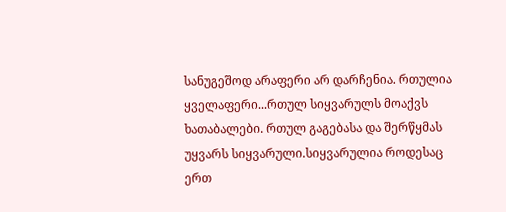სანუგეშოდ არაფერი არ დარჩენია. რთულია ყველაფერი...რთულ სიყვარულს მოაქვს ხათაბალები. რთულ გაგებასა და შერწყმას უყვარს სიყვარული.სიყვარულია როდესაც ერთ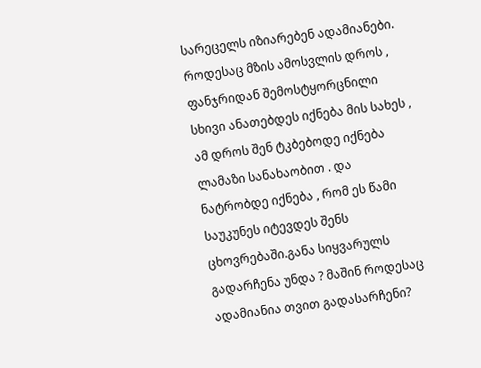სარეცელს იზიარებენ ადამიანები. როდესაც მზის ამოსვლის დროს , ფანჯრიდან შემოსტყორცნილი სხივი ანათებდეს იქნება მის სახეს , ამ დროს შენ ტკბებოდე იქნება ლამაზი სანახაობით . და ნატრობდე იქნება , რომ ეს წამი საუკუნეს იტევდეს შენს ცხოვრებაში.განა სიყვარულს გადარჩენა უნდა ? მაშინ როდესაც ადამიანია თვით გადასარჩენი?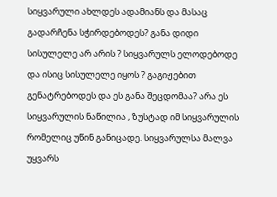სიყვარული ახლდეს ადამიანს და მასაც გადარჩენა სჭირდებოდეს? განა დიდი სისულელე არ არის ? სიყვარულს ელოდებოდე და ისიც სისულელე იყოს ? გაგიჟებით გენატრებოდეს და ეს განა შეცდომაა? არა ეს სიყვარულის ნაწილია , ზუსტად იმ სიყვარულის რომელიც უწინ განიცადე. სიყვარულსა მალვა უყვარს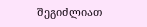შეგიძლიათ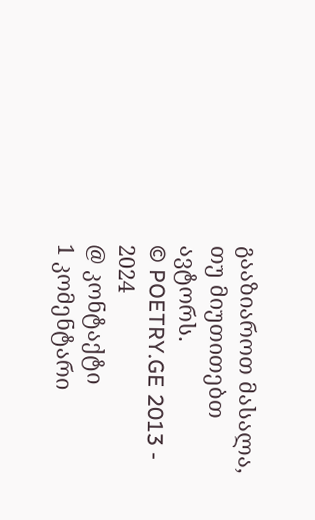გააზიაროთ მასალა, თუ მიუთითებთ ავტორს.
© POETRY.GE 2013 - 2024
@ კონტაქტი
1 კომენტარი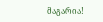მაგარია!